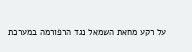על רקע מחאת השמאל נגד הרפורמה במערכת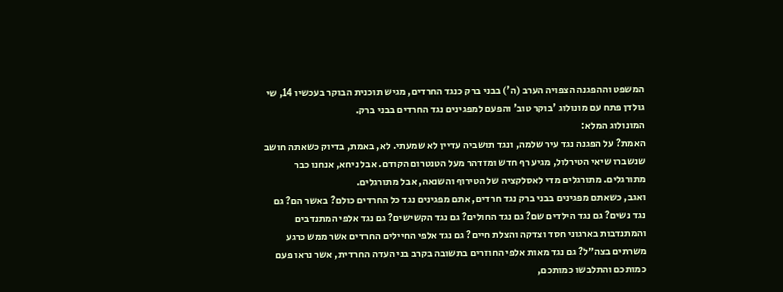המשפט וההפגנה הצפויה הערב (ה') בבני ברק כנגד החרדים, מגיש תוכנית הבוקר בעכשיו 14, שי גולדן פתח עם מונולוג 'בוקר טוב' והפעם למפגינים נגד החרדים בבני ברק.
המונולוג המלא:
האמת? על הפגנה נגד עיר שלמה, ונגד תושביה עדיין לא שמעתי. לא, באמת, בדיוק כשאתה חושב שנשברו שיאי הטירלול, מגיע רף חדש ומזדהר מעל הטנטרום הקודם. אבל ניחא, אנחנו כבר מתורגלים. מתורגלים מדי לאסלקציה של הטירוף והשנאה, אבל מתורגלים.
ואגב, כשאתם מפגינים בבני ברק נגד חרדים, אתם מפגינים נגד כל החרדים כולם? באשר הם? גם נגד נשים? גם נגד הילדים שם? גם נגד החולים? גם נגד הקשישים? גם נגד אלפי המתנדבים והמתנדבות בארגוני חסד וצדקה והצלת חיים? גם נגד אלפי החיילים החרדים אשר ממש כרגע משרתים בצה״ל? גם נגד מאות אלפי החוזרים בתשובה בקרב בני העדה החרדית, אשר נראו פעם כמותכם והתלבשו כמותכם,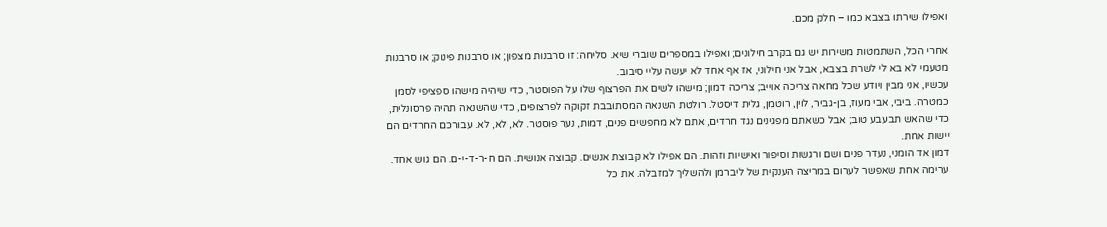ואפילו שירתו בצבא כמו – חלק מכם.

אחרי הכל, השתמטות משירות יש גם בקרב חילונים; ואפילו במספרים שוברי שיא. סליחה: זו סרבנות מצפון; או סרבנות פינוק; או סרבנות מטעמי לא בא לי לשרת בצבא, אבל אני חילוני, אז אף אחד לא יעשה עליי סיבוב.
עכשיו, אני מבין ויודע שכל מחאה צריכה אוייב; צריכה דמון; מישהו לשים את הפרצוף שלו על הפוסטר, כדי שיהיה מישהו ספציפי לסמן כמטרה. ביבי, אבי מעוז, בן-גביר, לוין, רוטמן, גלית דיסטל. רולטת השנאה המסתובבת זקוקה לפרצופים, כדי שהשנאה תהיה פרסונלית, כדי שהאש תבעבע טוב; אבל כשאתם מפגינים נגד חרדים, אתם לא מחפשים פנים, דמות, נער פוסטר. לא, לא, לא. עבורכם החרדים הם יישות אחת.
דמון אד הומני, נעדר פנים ושם ורגשות וסיפור ואישיות וזהות. הם אפילו לא קבוצת אנשים. קבוצה אנושית. הם ח-ר-ד-י-ם. הם גוש אחד. ערימה אחת שאפשר לערום במריצה הענקית של ליברמן ולהשליך למזבלה. את כל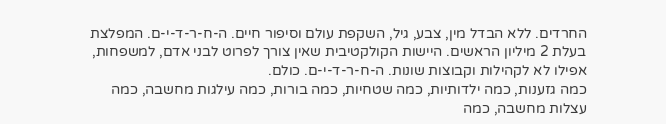החרדים. ללא הבדל מין, צבע, גיל, השקפת עולם וסיפור חיים. ה-ח-ר-ד-י-ם. המפלצת בעלת 2 מיליון הראשים. היישות הקולקטיבית שאין צורך לפרוט לבני אדם, למשפחות, אפילו לא לקהילות וקבוצות שונות. ה-ח-ר-ד-י-ם. כולם.
כמה גזענות, כמה ילדותיות, כמה שטחיות, כמה בורות, כמה עילגות מחשבה, כמה עצלות מחשבה, כמה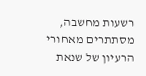רשעות מחשבה, מסתתרים מאחורי הרעיון של שנאת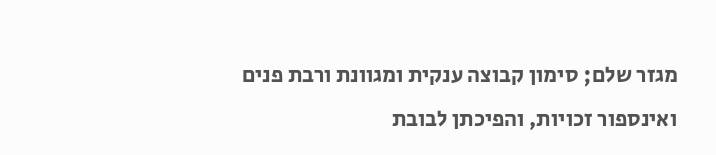מגזר שלם; סימון קבוצה ענקית ומגוונת ורבת פנים ואינספור זכויות, והפיכתן לבובת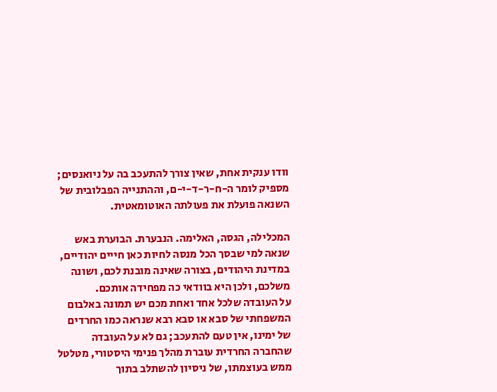וודו ענקית אחת, שאין צורך להתעכב בה על ניואנסים; מספיק לומר ה-ח-ר-ד-י-ם, וההתנייה הפבלובית של השנאה פועלת את פעולתה האוטומאטית.

המכלילה, הגסה, האלימה. הנבערת. הבוערת באש שנאה למי שבסך הכל מנסה לחיות כאן חייים יהודיים, במדינת היהודים, בצורה שאינה מובנת לכם, ושונה משלכם, ולכן היא בוודאי כה מפחידה אותכם.
על העובדה שלכל אחד ואחת מכם יש תמונה באלבום המשפחתי של סבא או סבא רבא שנראה כמו החרדים של ימינו, אין טעם להתעכב; גם לא על העובדה שהחברה החרדית עוברת מהלך פנימי היסטורי, מטלטל ממש בעוצמתו, של ניסיון להשתלב בתוך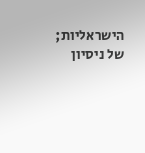הישראליות; של ניסיון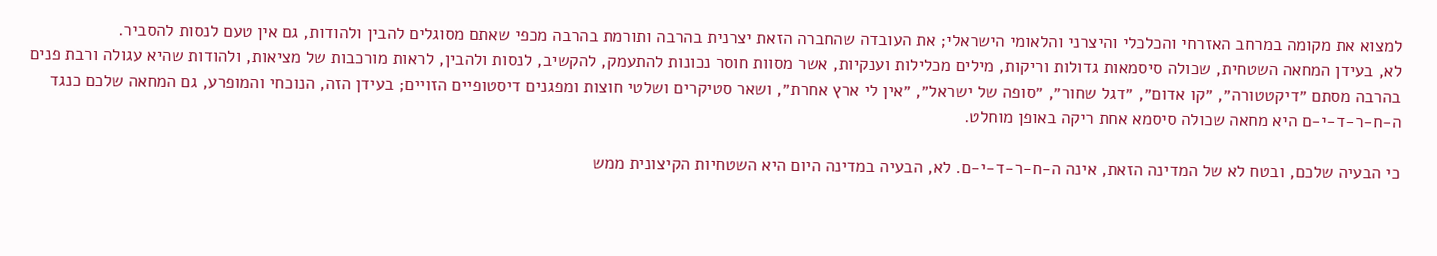למצוא את מקומה במרחב האזרחי והכלכלי והיצרני והלאומי הישראלי; את העובדה שהחברה הזאת יצרנית בהרבה ותורמת בהרבה מכפי שאתם מסוגלים להבין ולהודות, גם אין טעם לנסות להסביר.
לא, בעידן המחאה השטחית, שכולה סיסמאות גדולות וריקות, מילים מכלילות וענקיות, אשר מסוות חוסר נכונות להתעמק, להקשיב, לנסות ולהבין, לראות מורכבות של מציאות, ולהודות שהיא עגולה ורבת פנים בהרבה מסתם ״דיקטטורה״, ״קו אדום״, ״דגל שחור״, ״סופה של ישראל״, ״אין לי ארץ אחרת״, ושאר סטיקרים ושלטי חוצות ומפגנים דיסטופיים הזויים; בעידן הזה, הנוכחי והמופרע, גם המחאה שלכם כנגד ה-ח-ר-ד-י-ם היא מחאה שכולה סיסמא אחת ריקה באופן מוחלט.

כי הבעיה שלכם, ובטח לא של המדינה הזאת, אינה ה-ח-ר-ד-י-ם. לא, הבעיה במדינה היום היא השטחיות הקיצונית ממש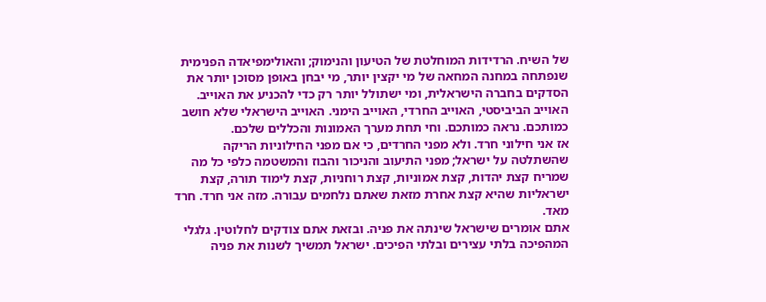של השיח. הרדידות המוחלטת של הטיעון והנימוק; והאולימפיאדה הפנימית שנפתחה במחנה המחאה של מי יקצין יותר, מי יבחן באופן מסוכן יותר את הסדקים בחברה הישראלית, ומי ישתולל יותר רק כדי להכניע את האוייב. האוייב הביביסטי, האוייב החרדי, האוייב הימני. האוייב הישראלי שלא חושב כמותכם. נראה כמותכם. וחי תחת מערך האמונות והכללים שלכם.
אז אני חילוני חרד. ולא מפני החרדים, כי אם מפני החילוניות הריקה שהשתלטה על ישראל; מפני התיעוב והניכור והבוז והמשטמה כלפי כל מה שמריח קצת יהדות, קצת אמוניות, קצת רוחניות, קצת לימוד תורה, קצת ישראליות שהיא קצת אחרת מזאת שאתם נלחמים עבורה. מזה אני חרד. חרד מאד.
אתם אומרים שישראל שינתה את פניה. ובזאת אתם צודקים לחלוטין. גלגלי המהפיכה בלתי עצירים ובלתי הפיכים. ישראל תמשיך לשנות את פניה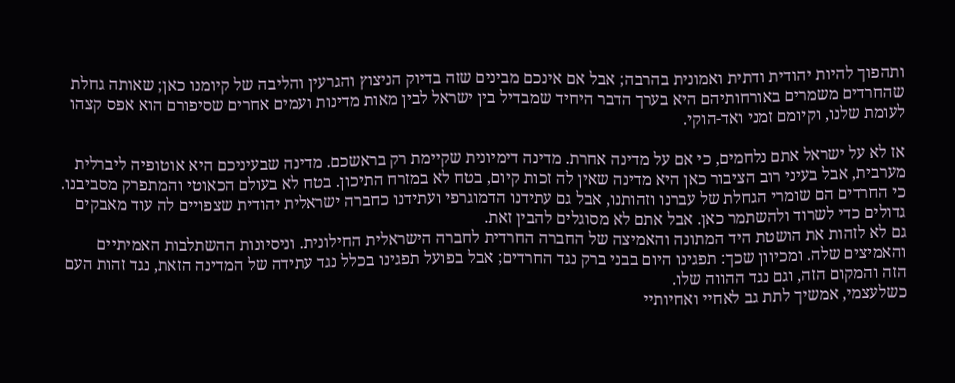ותהפוך להיות יהודית ודתית ואמונית בהרבה; אבל אם אינכם מבינים שזה בדיוק הניצוץ והגרעין והליבה של קיומנו כאן; שאותה גחלת שהחרדים משמרים באורחותיהם היא בערך הדבר היחיד שמבדיל בין ישראל לבין מאות מדינות ועמים אחרים שסיפורם הוא אפס קצהו לעומת שלנו, וקיומם זמני ואד-הוקי.

אז לא על ישראל אתם נלחמים, כי אם על מדינה אחרת. מדינה דימיונית שקיימת רק בראשכם. מדינה שבעיניכם היא אוטופיה ליברלית מערבית, אבל בעיני רוב הציבור כאן היא מדינה שאין לה זכות קיום, בטח לא במזרח התיכון. בטח לא בעולם הכאוטי והמתפרק מסביבנו.
כי החרדים הם שומרי הגחלת של עברנו וזהותנו, אבל גם עתידנו הדמוגרפי ועתידנו כחברה ישראלית יהודית שצפויים לה עוד מאבקים גדולים כדי לשרוד ולהשתמר כאן. אבל אתם לא מסוגלים להבין זאת.
גם לא לזהות את הושטת היד המתונה והאמיצה של החברה החרדית לחברה הישראלית החילונית. וניסיונות ההשתלבות האמיתיים והאמיצים שלה. ומכיוון שכך: תפגינו היום בבני ברק נגד החרדים; אבל בפועל תפגינו בכלל נגד עתידה של המדינה הזאת, נגד זהות העם הזה והמקום הזה, וגם נגד ההווה שלו.
כשלעצמי, אמשיך לתת גב לאחיי ואחיותיי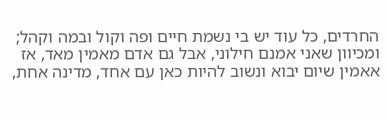החרדים, כל עוד יש בי נשמת חיים ופה וקול ובמה וקהל; ומכיוון שאני אמנם חילוני, אבל גם אדם מאמין מאד, אז אאמין שיום יבוא ונשוב להיות כאן עם אחד, מדינה אחת,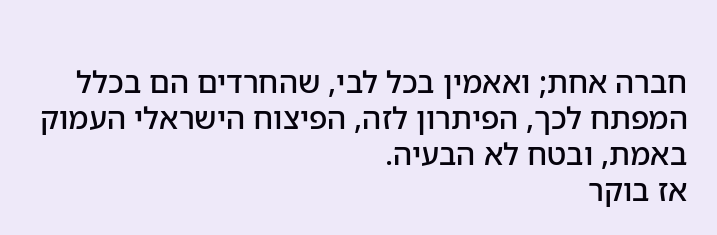חברה אחת; ואאמין בכל לבי, שהחרדים הם בכלל המפתח לכך, הפיתרון לזה, הפיצוח הישראלי העמוק באמת, ובטח לא הבעיה.
אז בוקר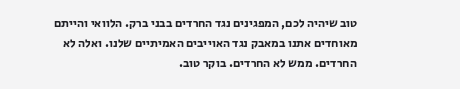טוב שיהיה לכם, המפגינים נגד החרדים בבני ברק. הלוואי והייתם מאוחדים אתנו במאבק נגד האוייבים האמיתיים שלנו. ואלה לא החרדים. ממש לא החרדים. בוקר טוב.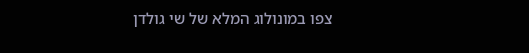צפו במונולוג המלא של שי גולדן